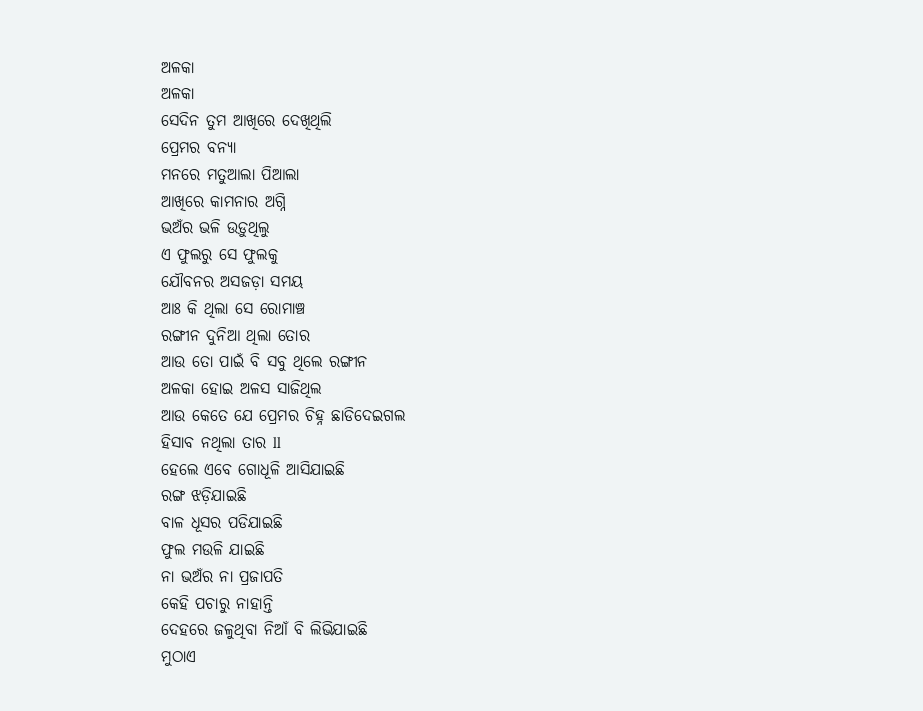ଅଳକା
ଅଳକା
ସେଦିନ ତୁମ ଆଖିରେ ଦେଖିଥିଲି
ପ୍ରେମର ବନ୍ୟା
ମନରେ ମତୁଆଲା ପିଆଲା
ଆଖିରେ କାମନାର ଅଗ୍ନି
ଭଅଁର ଭଳି ଉଡ଼ୁଥିଲୁ
ଏ ଫୁଲରୁ ସେ ଫୁଲକୁ
ଯୌବନର ଅସଜଡ଼ା ସମୟ
ଆଃ କି ଥିଲା ସେ ରୋମାଞ୍ଚ
ରଙ୍ଗୀନ ଦୁନିଆ ଥିଲା ତୋର
ଆଉ ତୋ ପାଇଁ ବି ସବୁ ଥିଲେ ରଙ୍ଗୀନ
ଅଳକା ହୋଇ ଅଳସ ସାଜିଥିଲ
ଆଉ କେତେ ଯେ ପ୍ରେମର ଚିହ୍ନ ଛାଡିଦେଇଗଲ
ହିସାବ ନଥିଲା ତାର ll
ହେଲେ ଏବେ ଗୋଧୂଳି ଆସିଯାଇଛି
ରଙ୍ଗ ଝଡ଼ିଯାଇଛି
ବାଳ ଧୂସର ପଡିଯାଇଛି
ଫୁଲ ମଉଳି ଯାଇଛି
ନା ଭଅଁର ନା ପ୍ରଜାପତି
କେହି ପଚାରୁ ନାହାନ୍ତି
ଦେହରେ ଜଳୁଥିବା ନିଆଁ ବି ଲିଭିଯାଇଛି
ମୁଠାଏ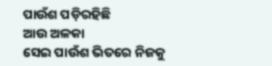ପାଉଁଶ ପଡ଼ିରହିଛି
ଆଉ ଅଳକା
ସେଇ ପାଉଁଶ ଭିତରେ ନିଜକୁ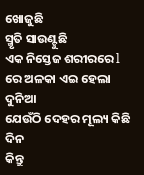ଖୋଜୁଛି
ସ୍ମୃତି ସାଉଣ୍ଟୁଛି
ଏକ ନିସ୍ତେଜ ଶରୀରରେ l
ରେ ଅଳକା ଏଇ ହେଲା ଦୁନିଆ
ଯେଉଁଠି ଦେହର ମୂଲ୍ୟ କିଛି ଦିନ
କିନ୍ତୁ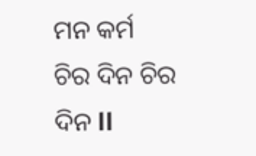ମନ କର୍ମ
ଚିର ଦିନ ଚିର ଦିନ ll